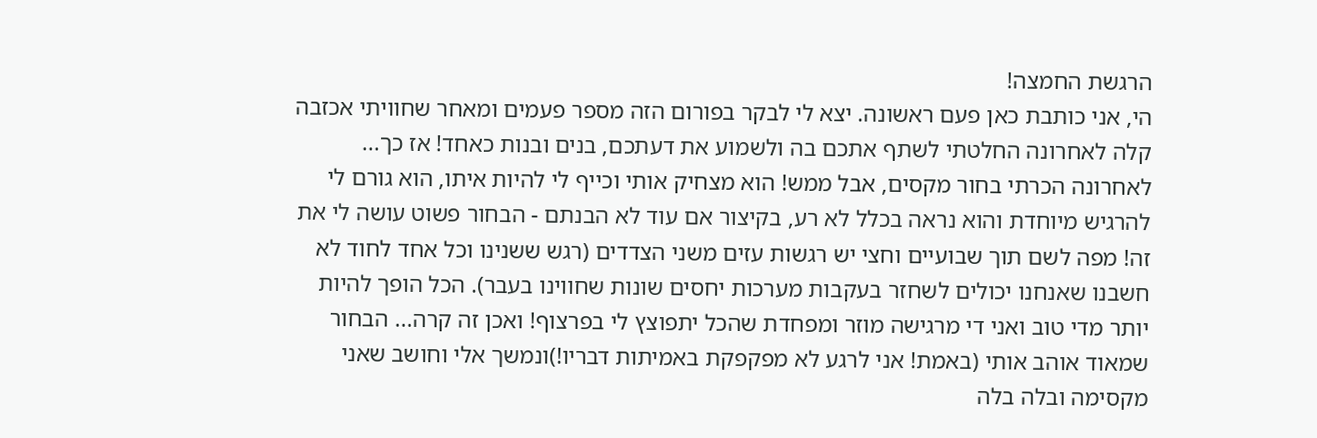הרגשת החמצה!
הי, אני כותבת כאן פעם ראשונה. יצא לי לבקר בפורום הזה מספר פעמים ומאחר שחוויתי אכזבה קלה לאחרונה החלטתי לשתף אתכם בה ולשמוע את דעתכם, בנים ובנות כאחד! אז כך... לאחרונה הכרתי בחור מקסים, אבל ממש! הוא מצחיק אותי וכייף לי להיות איתו, הוא גורם לי להרגיש מיוחדת והוא נראה בכלל לא רע, בקיצור אם עוד לא הבנתם - הבחור פשוט עושה לי את זה! מפה לשם תוך שבועיים וחצי יש רגשות עזים משני הצדדים (רגש ששנינו וכל אחד לחוד לא חשבנו שאנחנו יכולים לשחזר בעקבות מערכות יחסים שונות שחווינו בעבר). הכל הופך להיות יותר מדי טוב ואני די מרגישה מוזר ומפחדת שהכל יתפוצץ לי בפרצוף! ואכן זה קרה... הבחור שמאוד אוהב אותי (באמת! אני לרגע לא מפקפקת באמיתות דבריו!)ונמשך אלי וחושב שאני מקסימה ובלה בלה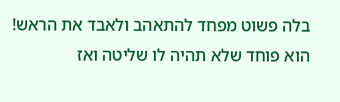בלה פשוט מפחד להתאהב ולאבד את הראש! הוא פוחד שלא תהיה לו שליטה ואז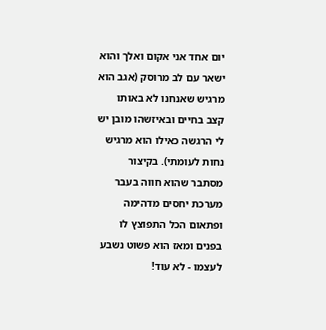יום אחד אני אקום ואלך והוא ישאר עם לב מרוסק (אגב הוא מרגיש שאנחנו לא באותו קצב בחיים ובאיזשהו מובן יש לי הרגשה כאילו הוא מרגיש נחות לעומתי). בקיצור מסתבר שהוא חווה בעבר מערכת יחסים מדהימה ופתאום הכל התפוצץ לו בפנים ומאז הוא פשוט נשבע לעצמו - לא עוד!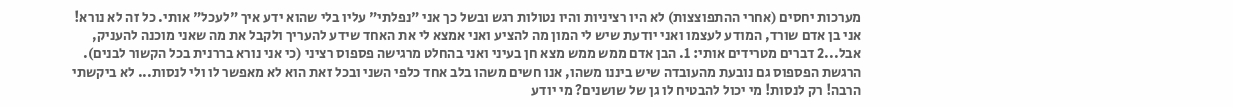מערכות יחסים (אחרי ההתפוצצות) לא היו רציניות והיו נטולות רגש ובשל כך אני "נפלתי" עליו בלי שהוא ידע איך "לעכל" אותי. כל זה לא נורא! אני בן אדם שורד, המודע לעצמו ואני יודעת שיש לי המון מה להציע ואני אמצא לי את האחד שידע להעריך ולקבל את מה שאני מוכנה להעניק, אבל...2 דברים מטרידים אותי: 1. הבן אדם ממש ממש מצא חן בעיני ואני בהחלט מרגישה פספוס רציני (כי אני נורא בררנית בכל הקשור לבנים). הרגשת הפספוס גם נובעת מהעובדה שיש ביננו משהו, אנו חשים משהו בלב אחד כלפי השני ובכל זאת הוא לא מאפשר לו ולי לנסות... לא ביקשתי הרבה! רק לנסות! מי יכול להבטיח לו גן של שושנים? מי יודע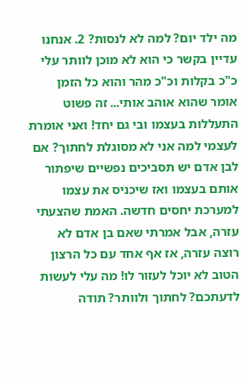מה ילד יום? למה לא לנסות? 2. אנחנו עדיין בקשר כי הוא לא מוכן לוותר עלי כ"כ בקלות וכ"כ מהר והוא כל הזמן אומר שהוא אוהב אותי... זה פשוט התעללות בעצמו ובי גם יחד! ואני אומרת לעצמי למה אני לא מסוגלת לחתוך? אם לבן אדם יש תסביכים נפשיים שיפתור אותם בעצמו ואז שיכניס את עצמו למערכת יחסים חדשה. האמת שהצעתי עזרה, אבל אמרתי שאם בן אדם לא רוצה עזרה, אז אף אחד עם כל הרצון הטוב לא יוכל לעזור לו! מה עלי לעשות לדעתכם? לחתוך ולוותר? תודה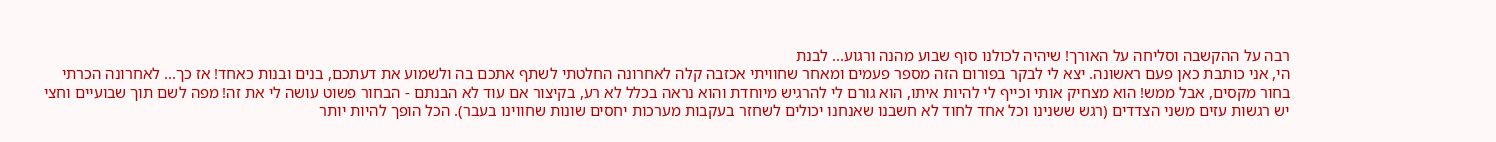רבה על ההקשבה וסליחה על האורך! שיהיה לכולנו סוף שבוע מהנה ורגוע... לבנת
הי, אני כותבת כאן פעם ראשונה. יצא לי לבקר בפורום הזה מספר פעמים ומאחר שחוויתי אכזבה קלה לאחרונה החלטתי לשתף אתכם בה ולשמוע את דעתכם, בנים ובנות כאחד! אז כך... לאחרונה הכרתי בחור מקסים, אבל ממש! הוא מצחיק אותי וכייף לי להיות איתו, הוא גורם לי להרגיש מיוחדת והוא נראה בכלל לא רע, בקיצור אם עוד לא הבנתם - הבחור פשוט עושה לי את זה! מפה לשם תוך שבועיים וחצי יש רגשות עזים משני הצדדים (רגש ששנינו וכל אחד לחוד לא חשבנו שאנחנו יכולים לשחזר בעקבות מערכות יחסים שונות שחווינו בעבר). הכל הופך להיות יותר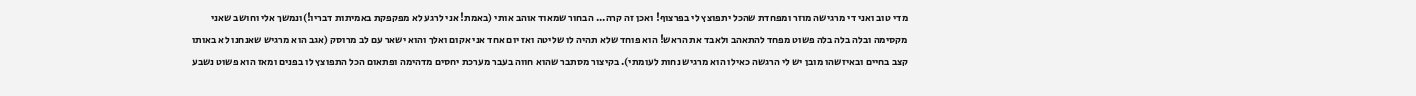מדי טוב ואני די מרגישה מוזר ומפחדת שהכל יתפוצץ לי בפרצוף! ואכן זה קרה... הבחור שמאוד אוהב אותי (באמת! אני לרגע לא מפקפקת באמיתות דבריו!)ונמשך אלי וחושב שאני מקסימה ובלה בלה בלה פשוט מפחד להתאהב ולאבד את הראש! הוא פוחד שלא תהיה לו שליטה ואז יום אחד אני אקום ואלך והוא ישאר עם לב מרוסק (אגב הוא מרגיש שאנחנו לא באותו קצב בחיים ובאיזשהו מובן יש לי הרגשה כאילו הוא מרגיש נחות לעומתי). בקיצור מסתבר שהוא חווה בעבר מערכת יחסים מדהימה ופתאום הכל התפוצץ לו בפנים ומאז הוא פשוט נשבע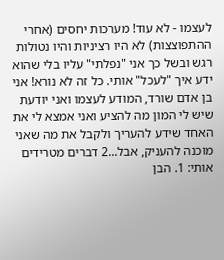לעצמו - לא עוד! מערכות יחסים (אחרי ההתפוצצות) לא היו רציניות והיו נטולות רגש ובשל כך אני "נפלתי" עליו בלי שהוא ידע איך "לעכל" אותי. כל זה לא נורא! אני בן אדם שורד, המודע לעצמו ואני יודעת שיש לי המון מה להציע ואני אמצא לי את האחד שידע להעריך ולקבל את מה שאני מוכנה להעניק, אבל...2 דברים מטרידים אותי: 1. הבן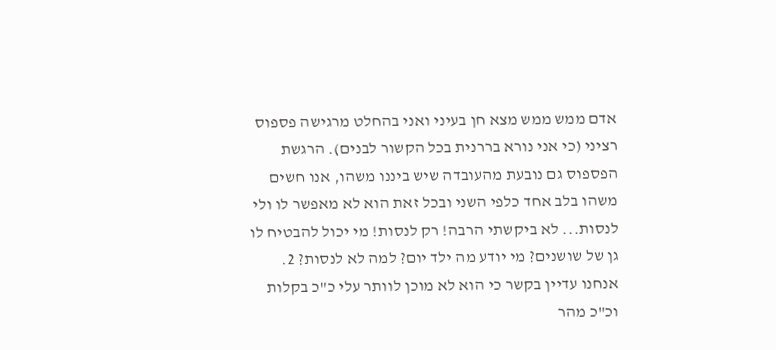אדם ממש ממש מצא חן בעיני ואני בהחלט מרגישה פספוס רציני (כי אני נורא בררנית בכל הקשור לבנים). הרגשת הפספוס גם נובעת מהעובדה שיש ביננו משהו, אנו חשים משהו בלב אחד כלפי השני ובכל זאת הוא לא מאפשר לו ולי לנסות... לא ביקשתי הרבה! רק לנסות! מי יכול להבטיח לו גן של שושנים? מי יודע מה ילד יום? למה לא לנסות? 2. אנחנו עדיין בקשר כי הוא לא מוכן לוותר עלי כ"כ בקלות וכ"כ מהר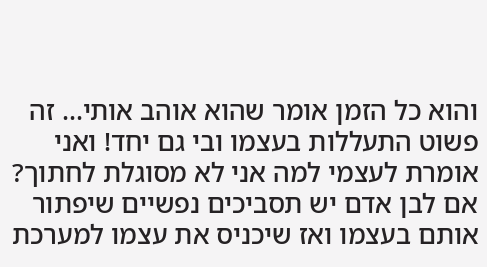והוא כל הזמן אומר שהוא אוהב אותי... זה פשוט התעללות בעצמו ובי גם יחד! ואני אומרת לעצמי למה אני לא מסוגלת לחתוך? אם לבן אדם יש תסביכים נפשיים שיפתור אותם בעצמו ואז שיכניס את עצמו למערכת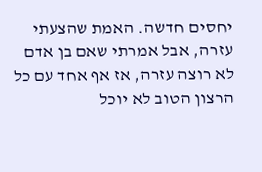יחסים חדשה. האמת שהצעתי עזרה, אבל אמרתי שאם בן אדם לא רוצה עזרה, אז אף אחד עם כל הרצון הטוב לא יוכל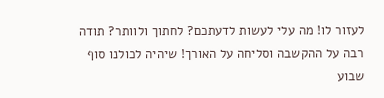לעזור לו! מה עלי לעשות לדעתכם? לחתוך ולוותר? תודה רבה על ההקשבה וסליחה על האורך! שיהיה לכולנו סוף שבוע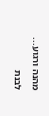מהנה ורגוע... לבנת